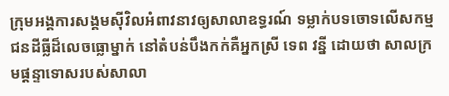ក្រុមអង្គការសង្គមស៊ីវិលអំពាវនាវឲ្យសាលាឧទ្ធរណ៍ ទម្លាក់បទចោទលើសកម្មជនដីធ្លីដ៏លេចធ្លោម្នាក់ នៅតំបន់បឹងកក់គឺអ្នកស្រី ទេព វន្នី ដោយថា សាលក្រមផ្តន្ទាទោសរបស់សាលា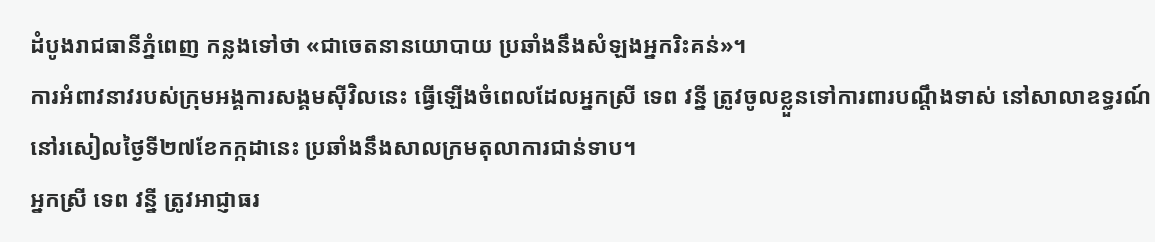ដំបូងរាជធានីភ្នំពេញ កន្លងទៅថា «ជាចេតនានយោបាយ ប្រឆាំងនឹងសំឡងអ្នករិះគន់»។
ការអំពាវនាវរបស់ក្រុមអង្គការសង្គមស៊ីវិលនេះ ធ្វើឡើងចំពេលដែលអ្នកស្រី ទេព វន្នី ត្រូវចូលខ្លួនទៅការពារបណ្តឹងទាស់ នៅសាលាឧទ្ធរណ៍ នៅរសៀលថ្ងៃទី២៧ខែកក្កដានេះ ប្រឆាំងនឹងសាលក្រមតុលាការជាន់ទាប។
អ្នកស្រី ទេព វន្នី ត្រូវអាជ្ញាធរ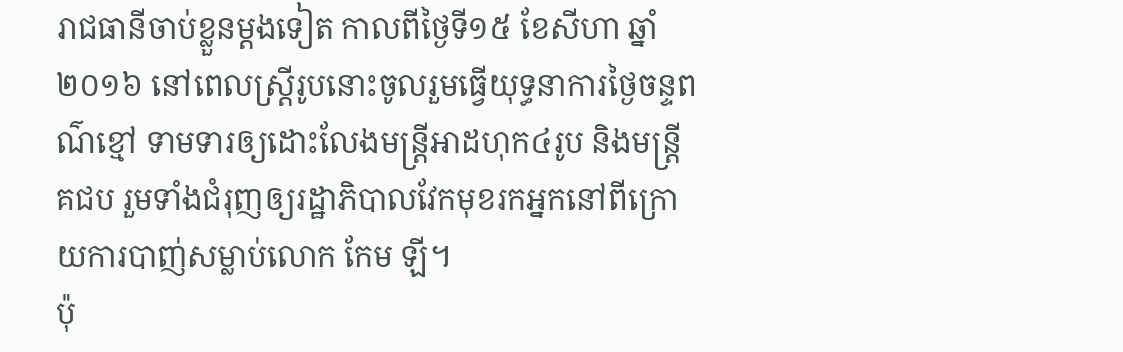រាជធានីចាប់ខ្លួនម្តងទៀត កាលពីថ្ងៃទី១៥ ខែសីហា ឆ្នាំ២០១៦ នៅពេលស្ត្រីរូបនោះចូលរួមធ្វើយុទ្ធនាការថ្ងៃចន្ទពណ៌ខ្មៅ ទាមទារឲ្យដោះលែងមន្ត្រីអាដហុក៤រូប និងមន្ត្រី គជប រួមទាំងជំរុញឲ្យរដ្ឋាភិបាលវែកមុខរកអ្នកនៅពីក្រោយការបាញ់សម្លាប់លោក កែម ឡី។
ប៉ុ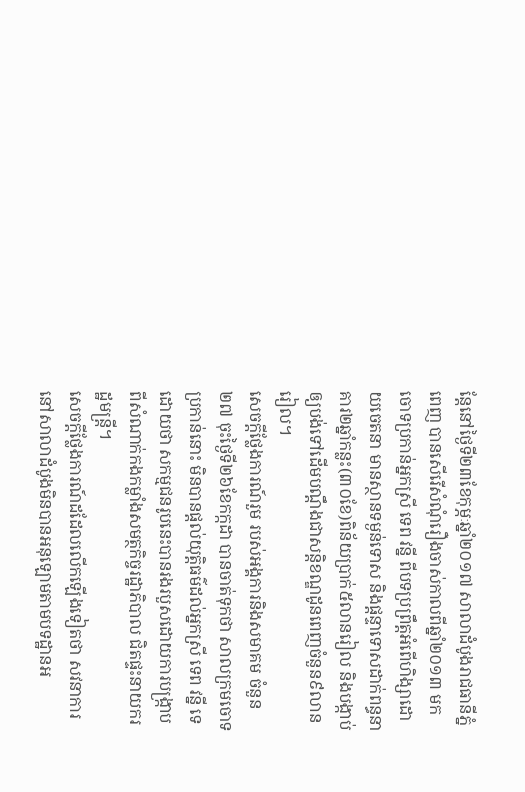ន្តែនៅថ្ងៃទី២៣ខែកុម្ភៈឆ្នាំ២០១៧ សាលាដំបូងរាជធានីភ្នំពេញ បានសើរើសំណុំរឿងចាស់កាលពីឆ្នាំ២០១៣ មកចោទប្រកាន់អ្នកស្រី ទេព វន្នី ពីបទប្រព្រឹត្តអំពើហិង្សាដោយចេតនា មានស្ថានទម្ងន់ទោស និងផ្តន្ទាទោសដាក់ពន្ធនាគារ២ឆ្នាំកន្លះ(៣០ខែ)ពិន័យប្រាក់៥លានរៀល និងបង្កាប់ឲ្យបង់ទៅដើមបណ្តឹងជាសន្តិខណ្ឌដូនពេញចំនួន៩លានរៀល។
សេចក្តីថ្លែងការណ៍រួម របស់អង្គការនិងសមាគម ចំនួន២៧ ចុះថ្ងៃទី២៦ខែកក្កដា បានចាត់ទុកថា សាលក្រមចោទប្រកាន់នោះ មិនបានផ្តល់យុត្តិធម៌ដល់អ្នកស្រី ទេព វន្នី ទេ ដោយថា សកម្មជនរូបនេះបានរងរបួសដោយការបង្ក្រាប ពីសំណាក់កងកម្លាំងសមត្ថកិច្ចរដ្ឋាភិបាល ជិតផ្ទះនាយករដ្ឋមន្ត្រី។
សេចក្តីថ្លែងការណ៍ដដែលលើកឡើងទៀតថា សវនាការនៅសាលាដំបូងមិនបានអនុឡោមតាមបទដ្ឋានអ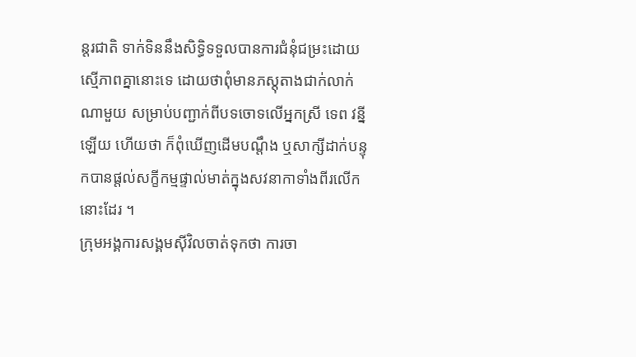ន្តរជាតិ ទាក់ទិននឹងសិទ្ធិទទួលបានការជំនុំជម្រះដោយស្មើភាពគ្នានោះទេ ដោយថាពុំមានភស្តុតាងជាក់លាក់ណាមួយ សម្រាប់បញ្ជាក់ពីបទចោទលើអ្នកស្រី ទេព វន្នី ឡើយ ហើយថា ក៏ពុំឃើញដើមបណ្តឹង ឬសាក្សីដាក់បន្ទុកបានផ្តល់សក្ខីកម្មផ្ទាល់មាត់ក្នុងសវនាកាទាំងពីរលើកនោះដែរ ។
ក្រុមអង្គការសង្គមស៊ីវិលចាត់ទុកថា ការចា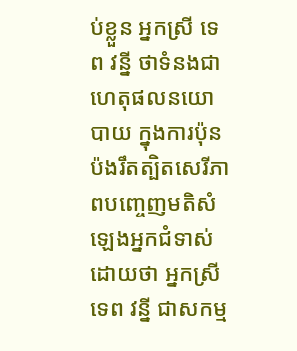ប់ខ្លួន អ្នកស្រី ទេព វន្នី ថាទំនងជាហេតុផលនយោបាយ ក្នុងការប៉ុនប៉ងរឹតត្បិតសេរីភាពបញ្ចេញមតិសំឡេងអ្នកជំទាស់ ដោយថា អ្នកស្រី ទេព វន្នី ជាសកម្ម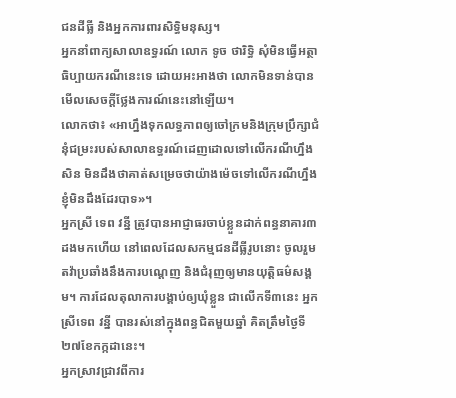ជនដីធ្លី និងអ្នកការពារសិទ្ធិមនុស្ស។
អ្នកនាំពាក្យសាលាឧទ្ធរណ៍ លោក ទូច ថារិទ្ធិ សុំមិនធ្វើអត្ថាធិប្បាយករណីនេះទេ ដោយអះអាងថា លោកមិនទាន់បានមើលសេចក្តីថ្លែងការណ៍នេះនៅឡើយ។
លោកថា៖ «អាហ្នឹងទុកលទ្ធភាពឲ្យចៅក្រមនិងក្រុមប្រឹក្សាជំនុំជម្រះរបស់សាលាឧទ្ធរណ៍ដេញដោលទៅលើករណីហ្នឹងសិន មិនដឹងថាគាត់សម្រេចថាយ៉ាងម៉េចទៅលើករណីហ្នឹង ខ្ញុំមិនដឹងដែរបាទ»។
អ្នកស្រី ទេព វន្នី ត្រូវបានអាជ្ញាធរចាប់ខ្លួនដាក់ពន្ធនាគារ៣ដងមកហើយ នៅពេលដែលសកម្មជនដីធ្លីរូបនោះ ចូលរួមតវ៉ាប្រឆាំងនឹងការបណ្តេញ និងជំរុញឲ្យមានយុត្តិធម៌សង្គម។ ការដែលតុលាការបង្គាប់ឲ្យឃុំខ្លួន ជាលើកទី៣នេះ អ្នកស្រីទេព វន្នី បានរស់នៅក្នុងពន្ធជិតមួយឆ្នាំ គិតត្រឹមថ្ងៃទី២៧ខែកក្កដានេះ។
អ្នកស្រាវជ្រាវពីការ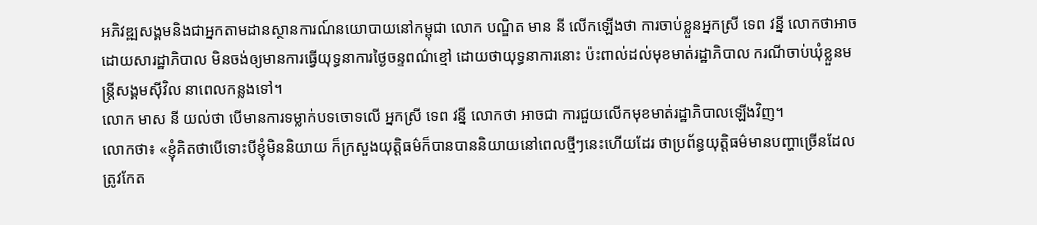អភិវឌ្ឍសង្គមនិងជាអ្នកតាមដានស្ថានការណ៍នយោបាយនៅកម្ពុជា លោក បណ្ឌិត មាន នី លើកឡើងថា ការចាប់ខ្លួនអ្នកស្រី ទេព វន្នី លោកថាអាចដោយសារដ្ឋាភិបាល មិនចង់ឲ្យមានការធ្វើយុទ្ធនាការថ្ងៃចន្ទពណ៌ខ្មៅ ដោយថាយុទ្ធនាការនោះ ប៉ះពាល់ដល់មុខមាត់រដ្ឋាភិបាល ករណីចាប់ឃុំខ្លួនមន្ត្រីសង្គមស៊ីវិល នាពេលកន្លងទៅ។
លោក មាស នី យល់ថា បើមានការទម្លាក់បទចោទលើ អ្នកស្រី ទេព វន្នី លោកថា អាចជា ការជួយលើកមុខមាត់រដ្ឋាភិបាលឡើងវិញ។
លោកថា៖ «ខ្ញុំគិតថាបើទោះបីខ្ញុំមិននិយាយ ក៏ក្រសួងយុត្តិធម៌ក៏បានបាននិយាយនៅពេលថ្មីៗនេះហើយដែរ ថាប្រព័ន្ធយុត្តិធម៌មានបញ្ហាច្រើនដែលត្រូវកែត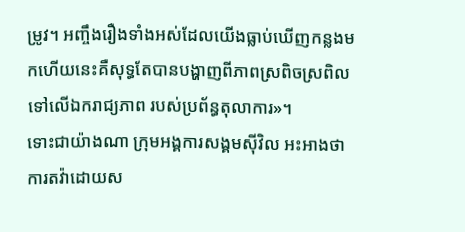ម្រូវ។ អញ្ចឹងរឿងទាំងអស់ដែលយើងធ្លាប់ឃើញកន្លងមកហើយនេះគឺសុទ្ធតែបានបង្ហាញពីភាពស្រពិចស្រពិល ទៅលើឯករាជ្យភាព របស់ប្រព័ន្ធតុលាការ»។
ទោះជាយ៉ាងណា ក្រុមអង្គការសង្គមស៊ីវិល អះអាងថា ការតវ៉ាដោយស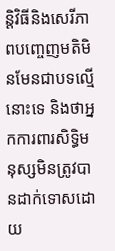ន្តិវិធីនិងសេរីភាពបញ្ចេញមតិមិនមែនជាបទល្មើនោះទេ និងថាអ្នកការពារសិទ្ធិមនុស្សមិនត្រូវបានដាក់ទោសដោយ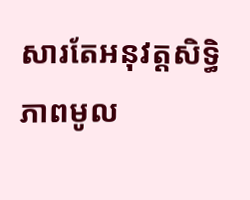សារតែអនុវត្តសិទ្ធិភាពមូល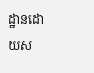ដ្ឋានដោយស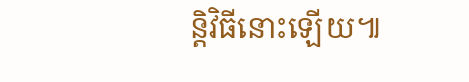ន្តិវិធីនោះឡើយ៕